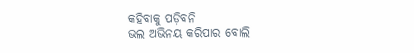କହିବାକୁ ପଡ଼ିବନି
ଭଲ ଅଭିନୟ କରିପାର ବୋଲି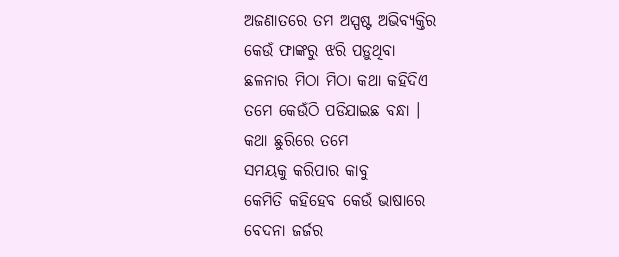ଅଜଣାତରେ ତମ ଅସ୍ପଷ୍ଟ ଅଭିବ୍ୟକ୍ତିର
କେଉଁ ଫାଙ୍କରୁ ଝରି ପଡ଼ୁଥିବା
ଛଳନାର ମିଠା ମିଠା କଥା କହିଦିଏ
ତମେ କେଉଁଠି ପଡିଯାଇଛ ବନ୍ଧା ।
କଥା ଛୁରିରେ ତମେ
ସମୟକୁ କରିପାର କାବୁ
କେମିତି କହିହେବ କେଉଁ ଭାଷାରେ
ବେଦନା ଜର୍ଜର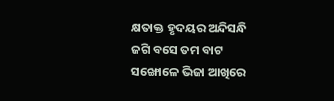କ୍ଷତାକ୍ତ ହୃଦୟର ଅନ୍ଦିସନ୍ଧି
ଜଗି ବସେ ତମ ବାଟ
ସଙ୍ଖୋଳେ ଭିଜା ଆଖିରେ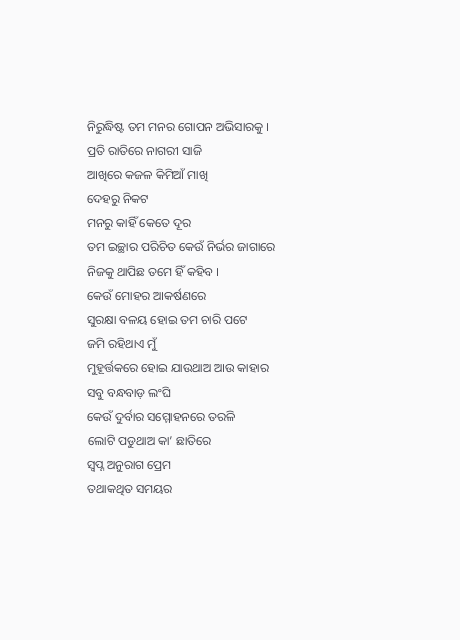ନିରୁଦ୍ଧିଷ୍ଟ ତମ ମନର ଗୋପନ ଅଭିସାରକୁ ।
ପ୍ରତି ରାତିରେ ନାଗରୀ ସାଜି
ଆଖିରେ କଜଳ କିମିଆଁ ମାଖି
ଦେହରୁ ନିକଟ
ମନରୁ କାହିଁ କେତେ ଦୂର
ତମ ଇଚ୍ଛାର ପରିଚିତ କେଉଁ ନିର୍ଭର ଜାଗାରେ
ନିଜକୁ ଥାପିଛ ତମେ ହିଁ କହିବ ।
କେଉଁ ମୋହର ଆକର୍ଷଣରେ
ସୁରକ୍ଷା ବଳୟ ହୋଇ ତମ ଚାରି ପଟେ
ଜମି ରହିଥାଏ ମୁଁ
ମୁହୂର୍ତ୍ତକରେ ହୋଇ ଯାଉଥାଅ ଆଉ କାହାର
ସବୁ ବନ୍ଧବାଡ଼ ଲଂଘି
କେଉଁ ଦୁର୍ବାର ସମ୍ମୋହନରେ ତରଳି
ଲୋଟି ପଡୁଥାଅ କା’ ଛାତିରେ
ସ୍ବପ୍ନ ଅନୁରାଗ ପ୍ରେମ
ତଥାକଥିତ ସମୟର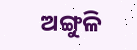ଅଙ୍ଗୁଳି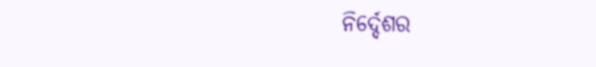ନିର୍ଦ୍ଦେଶର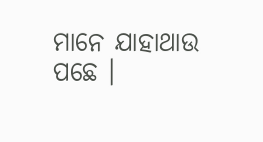ମାନେ ଯାହାଥାଉ ପଛେ ।